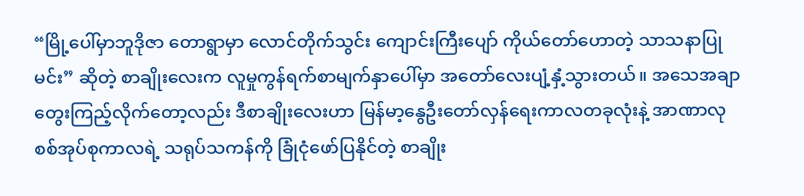“မြို့ပေါ်မှာဘူဒိုဇာ တောရွာမှာ လောင်တိုက်သွင်း ကျောင်းကြီးပျော် ကိုယ်တော်ဟောတဲ့ သာသနာပြုမင်း” ဆိုတဲ့ စာချိုးလေးက လူမှုကွန်ရက်စာမျက်နှာပေါ်မှာ အတော်လေးပျံ့နှံ့သွားတယ်။ အသေအချာတွေးကြည့်လိုက်တော့လည်း ဒီစာချိုးလေးဟာ မြန်မာ့နွေဦးတော်လှန်ရေးကာလတခုလုံးနဲ့ အာဏာလုစစ်အုပ်စုကာလရဲ့ သရုပ်သကန်ကို ခြုံငုံဖော်ပြနိုင်တဲ့ စာချိုး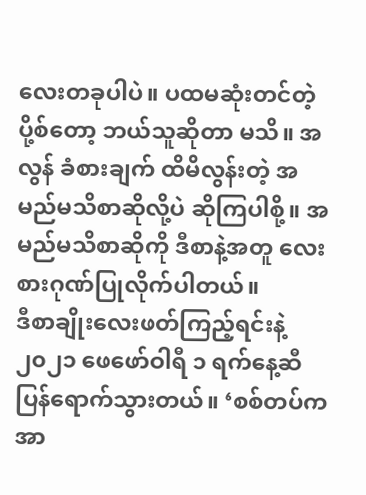လေးတခုပါပဲ။ ပထမဆုံးတင်တဲ့ပို့စ်တော့ ဘယ်သူဆိုတာ မသိ။ အလွန် ခံစားချက် ထိမိလွန်းတဲ့ အမည်မသိစာဆိုလို့ပဲ ဆိုကြပါစို့။ အမည်မသိစာဆိုကို ဒီစာနဲ့အတူ လေးစားဂုဏ်ပြုလိုက်ပါတယ်။
ဒီစာချိုးလေးဖတ်ကြည့်ရင်းနဲ့ ၂၀၂၁ ဖေဖော်ဝါရီ ၁ ရက်နေ့ဆီ ပြန်ရောက်သွားတယ်။ ‘စစ်တပ်က အာ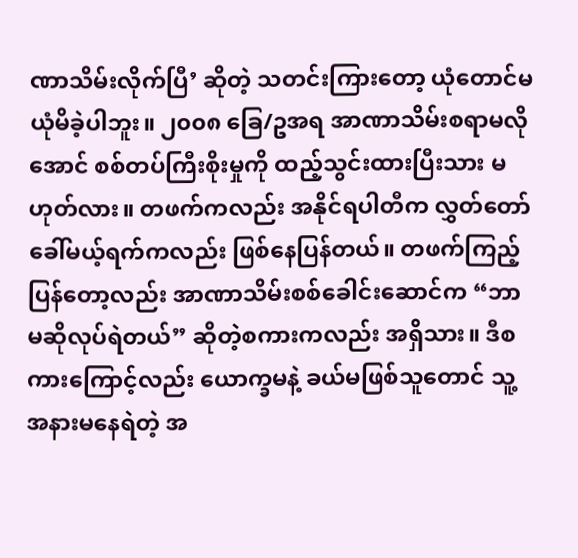ဏာသိမ်းလိုက်ပြီ’ ဆိုတဲ့ သတင်းကြားတော့ ယုံတောင်မယုံမိခဲ့ပါဘူး။ ၂၀၀၈ ခြေ/ဥအရ အာဏာသိမ်းစရာမလိုအောင် စစ်တပ်ကြီးစိုးမှုကို ထည့်သွင်းထားပြီးသား မဟုတ်လား။ တဖက်ကလည်း အနိုင်ရပါတီက လွှတ်တော်ခေါ်မယ့်ရက်ကလည်း ဖြစ်နေပြန်တယ်။ တဖက်ကြည့်ပြန်တော့လည်း အာဏာသိမ်းစစ်ခေါင်းဆောင်က “ဘာမဆိုလုပ်ရဲတယ်” ဆိုတဲ့စကားကလည်း အရှိသား။ ဒီစကားကြောင့်လည်း ယောက္ခမနဲ့ ခယ်မဖြစ်သူတောင် သူ့အနားမနေရဲတဲ့ အ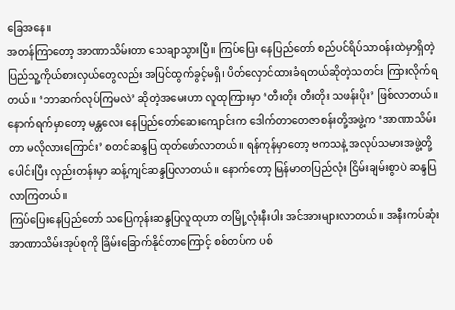ခြေအနေ။
အတန်ကြာတော့ အာဏာသိမ်းတာ သေချာသွားပြီ။ ကြပ်ပြေး နေပြည်တော် စည်ပင်ရိပ်သာဝန်းထဲမှာရှိတဲ့ ပြည်သူ့ကိုယ်စားလှယ်တွေလည်း အပြင်ထွက်ခွင့်မရှိ၊ ပိတ်လှောင်ထားခံရတယ်ဆိုတဲ့သတင်း ကြားလိုက်ရတယ်။ ‘ဘာဆက်လုပ်ကြမလဲ’ ဆိုတဲ့အမေးဟာ လူထုကြားမှာ ‘တီးတိုး တီးတိုး သဖန်းပိုး’ ဖြစ်လာတယ်။ နောက်ရက်မှာတော့ မန္တလေး နေပြည်တော်ဆေးကျောင်းက ဒေါက်တာတေဇာစန်းတို့အဖွဲ့က ‘အာဏာသိမ်းတာ မလိုလားကြောင်း’ စတင်ဆန္ဒပြ ထုတ်ဖော်လာတယ်။ ရန်ကုန်မှာတော့ ဗကသနဲ့ အလုပ်သမားအဖွဲ့တို့ပေါင်းပြီး လှည်းတန်းမှာ ဆန့်ကျင်ဆန္ဒပြလာတယ်။ နောက်တော့ မြန်မာတပြည်လုံး ငြိမ်းချမ်းစွာပဲ ဆန္ဒပြလာကြတယ်။
ကြပ်ပြေးနေပြည်တော် သပြေကုန်းဆန္ဒပြလူထုဟာ တမြို့လုံးနီးပါး အင်အားများလာတယ်။ အနီးကပ်ဆုံး အာဏာသိမ်းအုပ်စုကို ခြိမ်းခြောက်နိုင်တာကြောင့် စစ်တပ်က ပစ်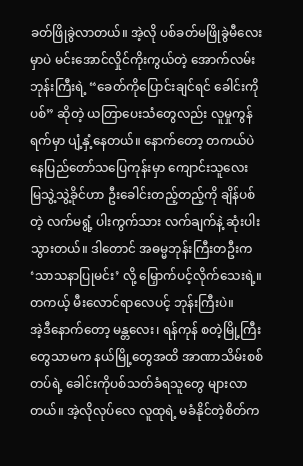ခတ်ဖြိုခွဲလာတယ်။ အဲ့လို ပစ်ခတ်မဖြိုခွဲမီလေးမှာပဲ မင်းအောင်လှိုင်ကိုးကွယ်တဲ့ အောက်လမ်းဘုန်းကြီးရဲ့ “ခေတ်ကိုပြောင်းချင်ရင် ခေါင်းကိုပစ်” ဆိုတဲ့ ယတြာပေးသံတွေလည်း လူမှုကွန်ရက်မှာ ပျံ့နှံ့နေတယ်။ နောက်တော့ တကယ်ပဲ နေပြည်တော်သပြေကုန်းမှာ ကျောင်းသူလေး မြသွဲ့သွဲ့ခိုင်ဟာ ဦးခေါင်းတည့်တည့်ကို ချိန်ပစ်တဲ့ လက်မရွံ့ ပါးကွက်သား လက်ချက်နဲ့ ဆုံးပါးသွားတယ်။ ဒါတောင် အဓမ္မဘုန်းကြီးတဦးက ‘သာသနာပြုမင်း’ လို့ မြှောက်ပင့်လိုက်သေးရဲ့။ တကယ့် မီးလောင်ရာလေပင့် ဘုန်းကြီးပဲ။
အဲ့ဒီနောက်တော့ မန္တလေး၊ ရန်ကုန် စတဲ့မြို့ကြီးတွေသာမက နယ်မြို့တွေအထိ အာဏာသိမ်းစစ်တပ်ရဲ့ ခေါင်းကိုပစ်သတ်ခံရသူတွေ များလာတယ်။ အဲ့လိုလုပ်လေ လူထုရဲ့ မခံနိုင်တဲ့စိတ်က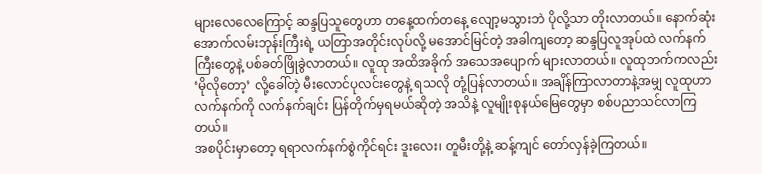များလေလေကြောင့် ဆန္ဒပြသူတွေဟာ တနေ့ထက်တနေ့ လျော့မသွားဘဲ ပိုလို့သာ တိုးလာတယ်။ နောက်ဆုံး အောက်လမ်းဘုန်းကြီးရဲ့ ယတြာအတိုင်းလုပ်လို့ မအောင်မြင်တဲ့ အခါကျတော့ ဆန္ဒပြလူအုပ်ထဲ လက်နက်ကြီးတွေနဲ့ ပစ်ခတ်ဖြိုခွဲလာတယ်။ လူထု အထိအခိုက် အသေအပျောက် များလာတယ်။ လူထုဘက်ကလည်း ‘မိုလိုတော့’ လို့ခေါ်တဲ့ မီးလောင်ပုလင်းတွေနဲ့ ရသလို တုံ့ပြန်လာတယ်။ အချိန်ကြာလာတာနဲ့အမျှ လူထုဟာ လက်နက်ကို လက်နက်ချင်း ပြန်တိုက်မှရမယ်ဆိုတဲ့ အသိနဲ့ လူမျိုးစုနယ်မြေတွေမှာ စစ်ပညာသင်လာကြတယ်။
အစပိုင်းမှာတော့ ရရာလက်နက်စွဲကိုင်ရင်း ဒူးလေး၊ တူမီးတို့နဲ့ ဆန့်ကျင် တော်လှန်ခဲ့ကြတယ်။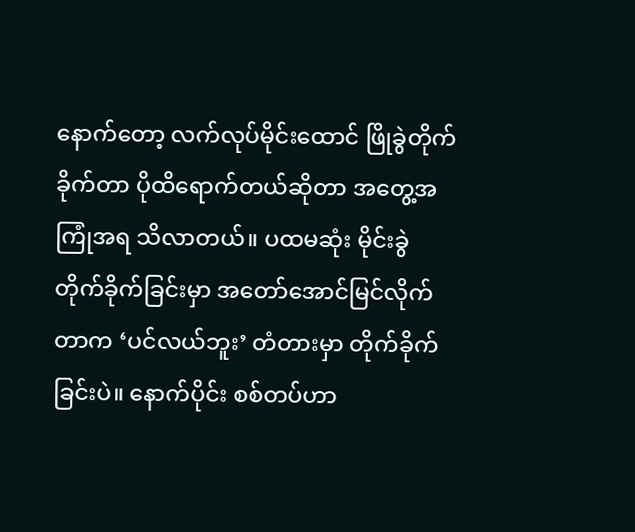နောက်တော့ လက်လုပ်မိုင်းထောင် ဖြိုခွဲတိုက်ခိုက်တာ ပိုထိရောက်တယ်ဆိုတာ အတွေ့အကြုံအရ သိလာတယ်။ ပထမဆုံး မိုင်းခွဲတိုက်ခိုက်ခြင်းမှာ အတော်အောင်မြင်လိုက်တာက ‘ပင်လယ်ဘူး’ တံတားမှာ တိုက်ခိုက်ခြင်းပဲ။ နောက်ပိုင်း စစ်တပ်ဟာ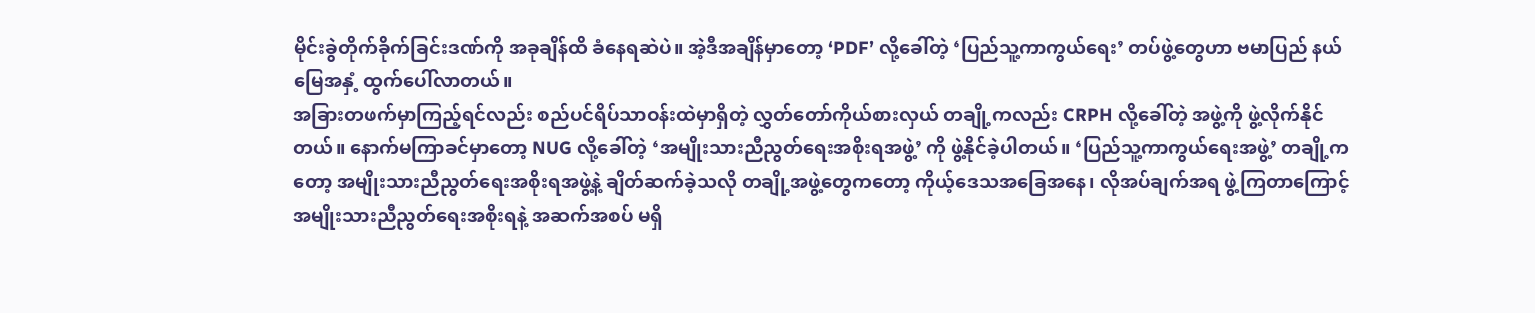မိုင်းခွဲတိုက်ခိုက်ခြင်းဒဏ်ကို အခုချိန်ထိ ခံနေရဆဲပဲ။ အဲ့ဒီအချိန်မှာတော့ ‘PDF’ လို့ခေါ်တဲ့ ‘ပြည်သူ့ကာကွယ်ရေး’ တပ်ဖွဲ့တွေဟာ ဗမာပြည် နယ်မြေအနှံ့ ထွက်ပေါ်လာတယ်။
အခြားတဖက်မှာကြည့်ရင်လည်း စည်ပင်ရိပ်သာဝန်းထဲမှာရှိတဲ့ လွှတ်တော်ကိုယ်စားလှယ် တချို့ကလည်း CRPH လို့ခေါ်တဲ့ အဖွဲ့ကို ဖွဲ့လိုက်နိုင်တယ်။ နောက်မကြာခင်မှာတော့ NUG လို့ခေါ်တဲ့ ‘အမျိုးသားညီညွတ်ရေးအစိုးရအဖွဲ့’ ကို ဖွဲ့နိုင်ခဲ့ပါတယ်။ ‘ပြည်သူ့ကာကွယ်ရေးအဖွဲ့’ တချို့ကတော့ အမျိုးသားညီညွတ်ရေးအစိုးရအဖွဲ့နဲ့ ချိတ်ဆက်ခဲ့သလို တချို့အဖွဲ့တွေကတော့ ကိုယ့်ဒေသအခြေအနေ၊ လိုအပ်ချက်အရ ဖွဲ့ကြတာကြောင့် အမျိုးသားညီညွတ်ရေးအစိုးရနဲ့ အဆက်အစပ် မရှိ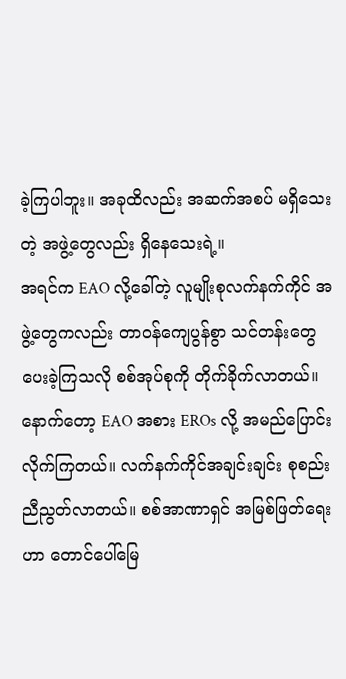ခဲ့ကြပါဘူး။ အခုထိလည်း အဆက်အစပ် မရှိသေးတဲ့ အဖွဲ့တွေလည်း ရှိနေသေးရဲ့။
အရင်က EAO လို့ခေါ်တဲ့ လူမျိုးစုလက်နက်ကိုင် အဖွဲ့တွေကလည်း တာဝန်ကျေပွန်စွာ သင်တန်းတွေ ပေးခဲ့ကြသလို စစ်အုပ်စုကို တိုက်ခိုက်လာတယ်။ နောက်တော့ EAO အစား EROs လို့ အမည်ပြောင်းလိုက်ကြတယ်။ လက်နက်ကိုင်အချင်းချင်း စုစည်းညီညွတ်လာတယ်။ စစ်အာဏာရှင် အမြစ်ဖြတ်ရေးဟာ တောင်ပေါ်မြေ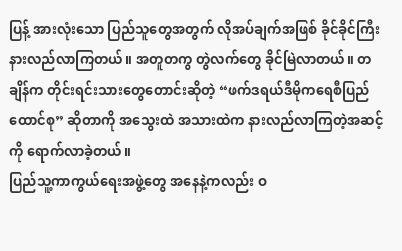ပြန့် အားလုံးသော ပြည်သူတွေအတွက် လိုအပ်ချက်အဖြစ် ခိုင်ခိုင်ကြီး နားလည်လာကြတယ်။ အတူတကွ တွဲလက်တွေ ခိုင်မြဲလာတယ်။ တချိန်က တိုင်းရင်းသားတွေတောင်းဆိုတဲ့ “ဖက်ဒရယ်ဒီမိုကရေစီပြည်ထောင်စု” ဆိုတာကို အသွေးထဲ အသားထဲက နားလည်လာကြတဲ့အဆင့်ကို ရောက်လာခဲ့တယ်။
ပြည်သူ့ကာကွယ်ရေးအဖွဲ့တွေ အနေနဲ့ကလည်း ဝ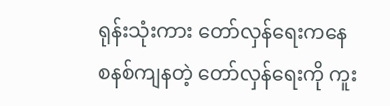ရုန်းသုံးကား တော်လှန်ရေးကနေ စနစ်ကျနတဲ့ တော်လှန်ရေးကို ကူး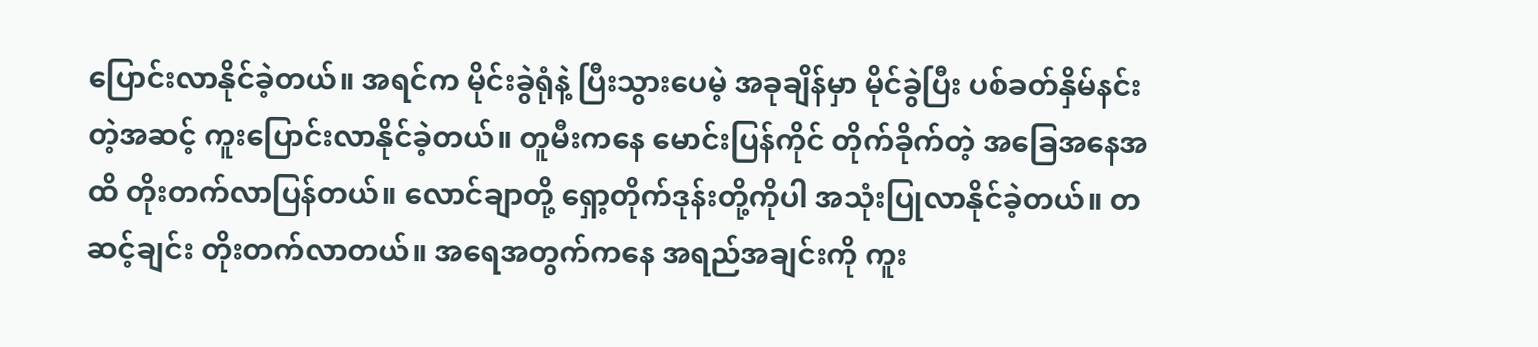ပြောင်းလာနိုင်ခဲ့တယ်။ အရင်က မိုင်းခွဲရုံနဲ့ ပြီးသွားပေမဲ့ အခုချိန်မှာ မိုင်ခွဲပြီး ပစ်ခတ်နှိမ်နင်းတဲ့အဆင့် ကူးပြောင်းလာနိုင်ခဲ့တယ်။ တူမီးကနေ မောင်းပြန်ကိုင် တိုက်ခိုက်တဲ့ အခြေအနေအထိ တိုးတက်လာပြန်တယ်။ လောင်ချာတို့ ရှော့တိုက်ဒုန်းတို့ကိုပါ အသုံးပြုလာနိုင်ခဲ့တယ်။ တဆင့်ချင်း တိုးတက်လာတယ်။ အရေအတွက်ကနေ အရည်အချင်းကို ကူး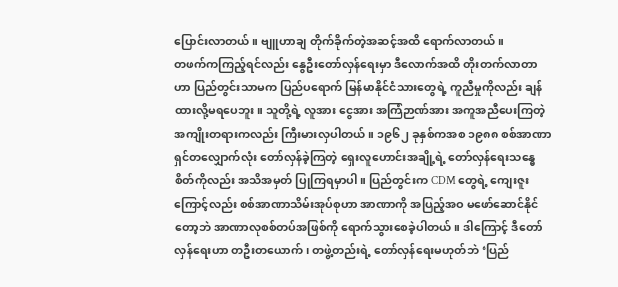ပြောင်းလာတယ်။ ဗျူဟာချ တိုက်ခိုက်တဲ့အဆင့်အထိ ရောက်လာတယ်။
တဖက်ကကြည့်ရင်လည်း နွေဦးတော်လှန်ရေးမှာ ဒီလောက်အထိ တိုးတက်လာတာဟာ ပြည်တွင်းသာမက ပြည်ပရောက် မြန်မာနိုင်ငံသားတွေရဲ့ ကူညီမှုကိုလည်း ချန်ထားလို့မရပေဘူး။ သူတို့ရဲ့ လူအား ငွေအား အကြံဉာဏ်အား အကူအညီပေးကြတဲ့ အကျိုးတရားကလည်း ကြီးမားလှပါတယ်။ ၁၉၆၂ ခုနှစ်ကအစ ၁၉၈၈ စစ်အာဏာရှင်တလျှောက်လုံး တော်လှန်ခဲ့ကြတဲ့ ရှေးလူဟောင်းအချို့ရဲ့ တော်လှန်ရေးသန္ဓေစိတ်ကိုလည်း အသိအမှတ် ပြုကြရမှာပါ။ ပြည်တွင်းက CDM တွေရဲ့ ကျေးဇူးကြောင့်လည်း စစ်အာဏာသိမ်းအုပ်စုဟာ အာဏာကို အပြည့်အဝ မဖော်ဆောင်နိုင်တော့ဘဲ အာဏာလုစစ်တပ်အဖြစ်ကို ရောက်သွားစေခဲ့ပါတယ်။ ဒါကြောင့် ဒီတော်လှန်ရေးဟာ တဦးတယောက်၊ တဖွဲ့တည်းရဲ့ တော်လှန်ရေးမဟုတ်ဘဲ ‘ပြည်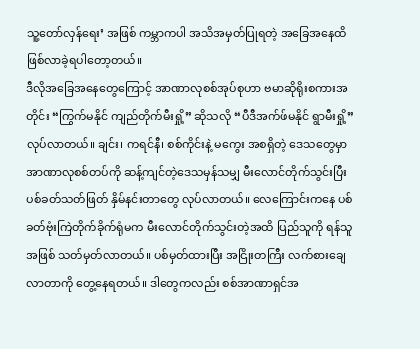သူ့တော်လှန်ရေး’ အဖြစ် ကမ္ဘာကပါ အသိအမှတ်ပြုရတဲ့ အခြေအနေထိ ဖြစ်လာခဲ့ရပါတော့တယ်။
ဒီလိုအခြေအနေတွေကြောင့် အာဏာလုစစ်အုပ်စုဟာ ဗမာဆိုရိုးစကားအတိုင်း “ကြွက်မနိုင် ကျည်တိုက်မီးရှို့” ဆိုသလို “ပီဒီအက်ဖ်မနိုင် ရွာမီးရှို့” လုပ်လာတယ်။ ချင်း၊ ကရင်နီ၊ စစ်ကိုင်းနဲ့ မကွေး အစရှိတဲ့ ဒေသတွေမှာ အာဏာလုစစ်တပ်ကို ဆန့်ကျင်တဲ့ဒေသမှန်သမျှ မီးလောင်တိုက်သွင်းပြီး ပစ်ခတ်သတ်ဖြတ် နှိမ်နင်းတာတွေ လုပ်လာတယ်။ လေကြောင်းကနေ ပစ်ခတ်ဗုံးကြဲတိုက်ခိုက်ရုံမက မီးလောင်တိုက်သွင်းတဲ့အထိ ပြည်သူကို ရန်သူအဖြစ် သတ်မှတ်လာတယ်။ ပစ်မှတ်ထားပြီး အငြိုးတကြီး လက်စားချေလာတာကို တွေ့နေရတယ်။ ဒါတွေကလည်း စစ်အာဏာရှင်အ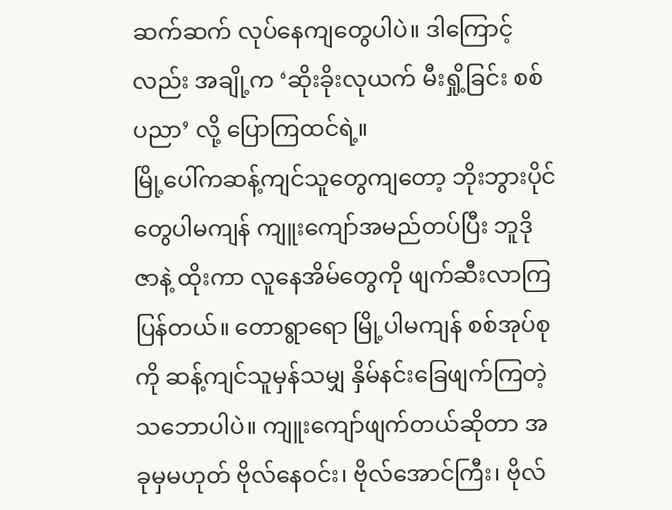ဆက်ဆက် လုပ်နေကျတွေပါပဲ။ ဒါကြောင့်လည်း အချို့က ‘ဆိုးခိုးလုယက် မီးရှို့ခြင်း စစ်ပညာ’ လို့ ပြောကြထင်ရဲ့။
မြို့ပေါ်ကဆန့်ကျင်သူတွေကျတော့ ဘိုးဘွားပိုင်တွေပါမကျန် ကျူးကျော်အမည်တပ်ပြီး ဘူဒိုဇာနဲ့ ထိုးကာ လူနေအိမ်တွေကို ဖျက်ဆီးလာကြပြန်တယ်။ တောရွာရော မြို့ပါမကျန် စစ်အုပ်စုကို ဆန့်ကျင်သူမှန်သမျှ နှိမ်နင်းခြေဖျက်ကြတဲ့ သဘောပါပဲ။ ကျူးကျော်ဖျက်တယ်ဆိုတာ အခုမှမဟုတ် ဗိုလ်နေဝင်း၊ ဗိုလ်အောင်ကြီး၊ ဗိုလ်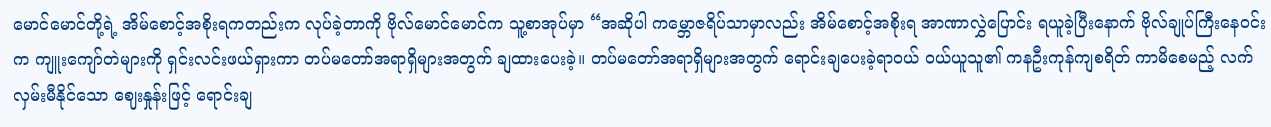မောင်မောင်တို့ရဲ့ အိမ်စောင့်အစိုးရကတည်းက လုပ်ခဲ့တာကို ဗိုလ်မောင်မောင်က သူ့စာအုပ်မှာ “အဆိုပါ ကမ္ဘောဇရိပ်သာမှာလည်း အိမ်စောင့်အစိုးရ အာဏာလွှဲပြောင်း ရယူခဲ့ပြီးနောက် ဗိုလ်ချုပ်ကြီးနေဝင်းက ကျူးကျော်တဲများကို ရှင်းလင်းဖယ်ရှားကာ တပ်မတော်အရာရှိများအတွက် ချထားပေးခဲ့။ တပ်မတော်အရာရှိများအတွက် ရောင်းချပေးခဲ့ရာဝယ် ဝယ်ယူသူ၏ ကနဦးကုန်ကျစရိတ် ကာမိစေမည့် လက်လှမ်းမီနိုင်သော ဈေးနှုန်းဖြင့် ရောင်းချ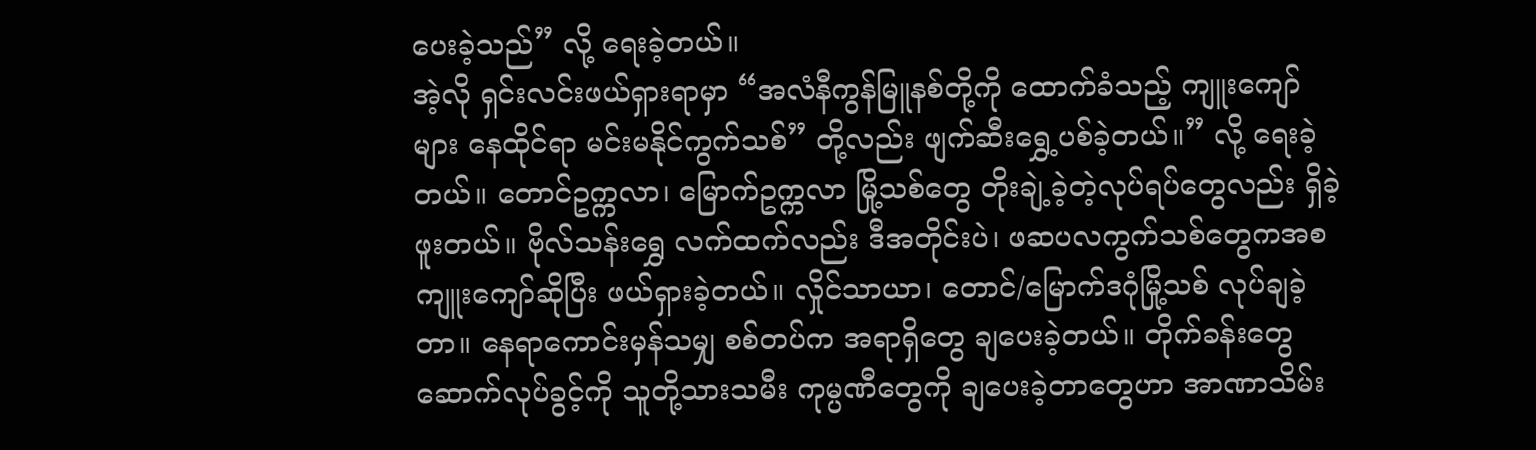ပေးခဲ့သည်” လို့ ရေးခဲ့တယ်။
အဲ့လို ရှင်းလင်းဖယ်ရှားရာမှာ “အလံနီကွန်မြူနစ်တို့ကို ထောက်ခံသည့် ကျူးကျော်များ နေထိုင်ရာ မင်းမနိုင်ကွက်သစ်” တို့လည်း ဖျက်ဆီးရွှေ့ပစ်ခဲ့တယ်။” လို့ ရေးခဲ့တယ်။ တောင်ဥက္ကလာ၊ မြောက်ဥက္ကလာ မြို့သစ်တွေ တိုးချဲ့ခဲ့တဲ့လုပ်ရပ်တွေလည်း ရှိခဲ့ဖူးတယ်။ ဗိုလ်သန်းရွှေ လက်ထက်လည်း ဒီအတိုင်းပဲ၊ ဖဆပလကွက်သစ်တွေကအစ ကျူးကျော်ဆိုပြီး ဖယ်ရှားခဲ့တယ်။ လှိုင်သာယာ၊ တောင်/မြောက်ဒဂုံမြို့သစ် လုပ်ချခဲ့တာ။ နေရာကောင်းမှန်သမျှ စစ်တပ်က အရာရှိတွေ ချပေးခဲ့တယ်။ တိုက်ခန်းတွေဆောက်လုပ်ခွင့်ကို သူတို့သားသမီး ကုမ္ပဏီတွေကို ချပေးခဲ့တာတွေဟာ အာဏာသိမ်း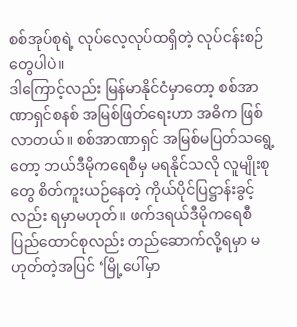စစ်အုပ်စုရဲ့ လုပ်လေ့လုပ်ထရှိတဲ့ လုပ်ငန်းစဉ်တွေပါပဲ။
ဒါကြောင့်လည်း မြန်မာနိုင်ငံမှာတော့ စစ်အာဏာရှင်စနစ် အမြစ်ဖြတ်ရေးဟာ အဓိက ဖြစ်လာတယ်။ စစ်အာဏာရှင် အမြစ်မပြတ်သရွေ့တော့ ဘယ်ဒီမိုကရေစီမှ မရနိုင်သလို လူမျိုးစုတွေ စိတ်ကူးယဉ်နေတဲ့ ကိုယ်ပိုင်ပြဋ္ဌာန်းခွင့်လည်း ရမှာမဟုတ်။ ဖက်ဒရယ်ဒီမိုကရေစီ ပြည်ထောင်စုလည်း တည်ဆောက်လို့ရမှာ မဟုတ်တဲ့အပြင် ‘မြို့ပေါ်မှာ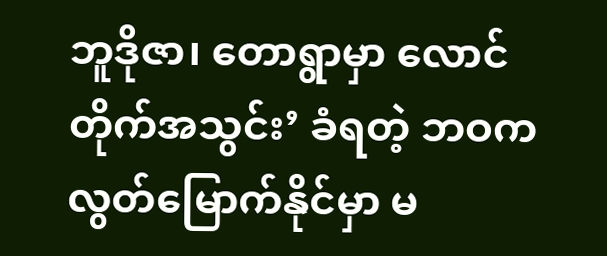ဘူဒိုဇာ၊ တောရွာမှာ လောင်တိုက်အသွင်း’ ခံရတဲ့ ဘဝက လွတ်မြောက်နိုင်မှာ မ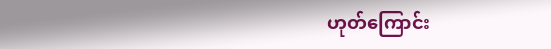ဟုတ်ကြောင်း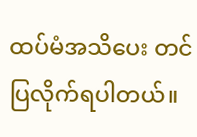ထပ်မံအသိပေး တင်ပြလိုက်ရပါတယ်။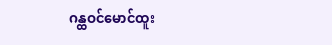ဂန္ထဝင်မောင်ထူး